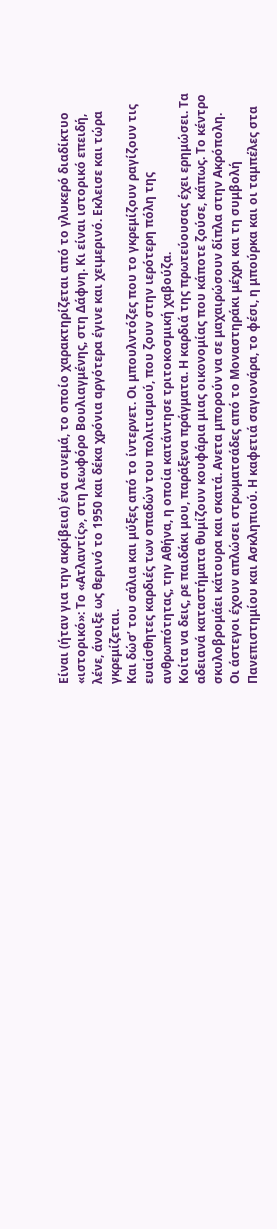Είναι (ήταν για την ακρίβεια) ένα σινεμά, το οποίο χαρακτηρίζεται από το γλυκερό διαδίκτυο «ιστορικό»: Το «Ατλαντίς», στη λεωφόρο Βουλιαγμένης, στη Δάφνη. Κι είναι ιστορικό επειδή, λένε, άνοιξε ως θερινό το 1950 και δέκα χρόνια αργότερα έγινε και χειμερινό. Εκλεισε και τώρα γκρεμίζεται.
Και δώσ’ του σάλια και μύξες από το ίντερνετ. Οι μπουλντόζες που το γκρεμίζουν ραγίζουν τις ευαίσθητες καρδιές των οπαδών του πολιτισμού, που ζουν στην ιερότερη πόλη της ανθρωπότητας, την Αθήνα, η οποία κατάντησε τριτοκοσμική χαβούζα.
Κοίτα να δεις, ρε παιδάκι μου, παράξενα πράγματα. Η καρδιά της πρωτεύουσας έχει ερημώσει. Τα αδειανά καταστήματα θυμίζουν κουφάρια μιας οικονομίας που κάποτε ζούσε, κάπως. Το κέντρο σκυλοβρομάει κάτουρα και σκατά. Ανετα μπορούν να σε μαχαιρώσουν δίπλα στην Ακρόπολη.
Οι άστεγοι έχουν απλώσει στρωματσάδες από το Μοναστηράκι μέχρι και τη συμβολή Πανεπιστημίου και Ασκληπιού. Η καφετιά σαγιονάρα, το φέσι, η μπούρκα και οι ταμπέλες στα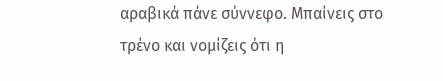αραβικά πάνε σύννεφο. Μπαίνεις στο τρένο και νομίζεις ότι η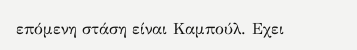επόμενη στάση είναι Καμπούλ. Εχει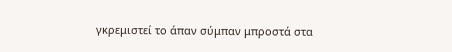γκρεμιστεί το άπαν σύμπαν μπροστά στα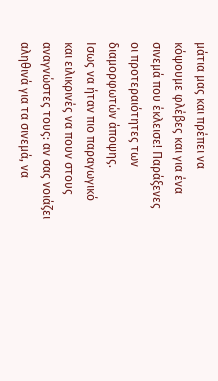μάτια μας και πρέπει να κόψουμε φλέβες και για ένα σινεμά που έκλεισε! Παράξενες οι προτεραιότητες των διαμορφωτών άποψης.
Ισως να ήταν πιο παραγωγικό και ειλικρινές να πουν στους αναγνώστες τους: αν σας νοιάζει αληθινά για τα σινεμά, να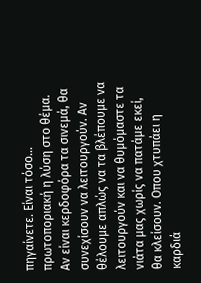πηγαίνετε. Είναι τόσο… πρωτοποριακή η λύση στο θέμα. Αν είναι κερδοφόρα τα σινεμά, θα συνεχίσουν να λειτουργούν. Αν θέλουμε απλώς να τα βλέπουμε να λειτουργούν και να θυμόμαστε τα νιάτα μας χωρίς να πατάμε εκεί, θα κλείσουν. Οπου χτυπάει η καρδιά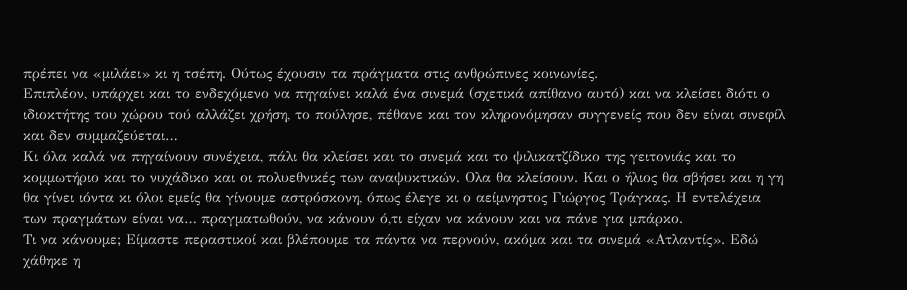πρέπει να «μιλάει» κι η τσέπη. Ούτως έχουσιν τα πράγματα στις ανθρώπινες κοινωνίες.
Επιπλέον, υπάρχει και το ενδεχόμενο να πηγαίνει καλά ένα σινεμά (σχετικά απίθανο αυτό) και να κλείσει διότι ο ιδιοκτήτης του χώρου τού αλλάζει χρήση, το πούλησε, πέθανε και τον κληρονόμησαν συγγενείς που δεν είναι σινεφίλ και δεν συμμαζεύεται…
Κι όλα καλά να πηγαίνουν συνέχεια, πάλι θα κλείσει και το σινεμά και το ψιλικατζίδικο της γειτονιάς και το κομμωτήριο και το νυχάδικο και οι πολυεθνικές των αναψυκτικών. Ολα θα κλείσουν. Και ο ήλιος θα σβήσει και η γη θα γίνει ιόντα κι όλοι εμείς θα γίνουμε αστρόσκονη, όπως έλεγε κι ο αείμνηστος Γιώργος Τράγκας. Η εντελέχεια των πραγμάτων είναι να… πραγματωθούν, να κάνουν ό,τι είχαν να κάνουν και να πάνε για μπάρκο.
Τι να κάνουμε; Είμαστε περαστικοί και βλέπουμε τα πάντα να περνούν, ακόμα και τα σινεμά «Ατλαντίς». Εδώ χάθηκε η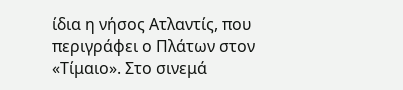ίδια η νήσος Ατλαντίς, που περιγράφει ο Πλάτων στον «Τίμαιο». Στο σινεμά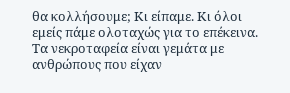θα κολλήσουμε; Κι είπαμε. Κι όλοι εμείς πάμε ολοταχώς για το επέκεινα. Τα νεκροταφεία είναι γεμάτα με ανθρώπους που είχαν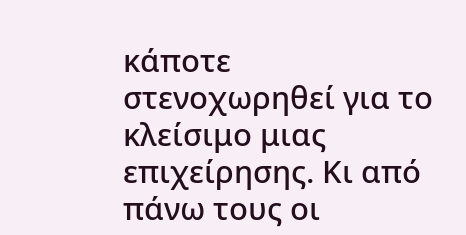κάποτε στενοχωρηθεί για το κλείσιμο μιας επιχείρησης. Κι από πάνω τους οι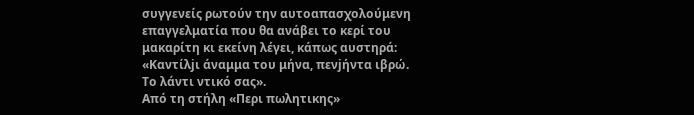συγγενείς ρωτούν την αυτοαπασχολούμενη επαγγελματία που θα ανάβει το κερί του μακαρίτη κι εκείνη λέγει, κάπως αυστηρά: «Καντίλjι άναμμα του μήνα, πενjήντα ιβρώ. Το λάντι ντικό σας».
Από τη στήλη «Περι πωλητικης»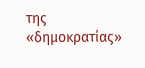της «δημοκρατίας»